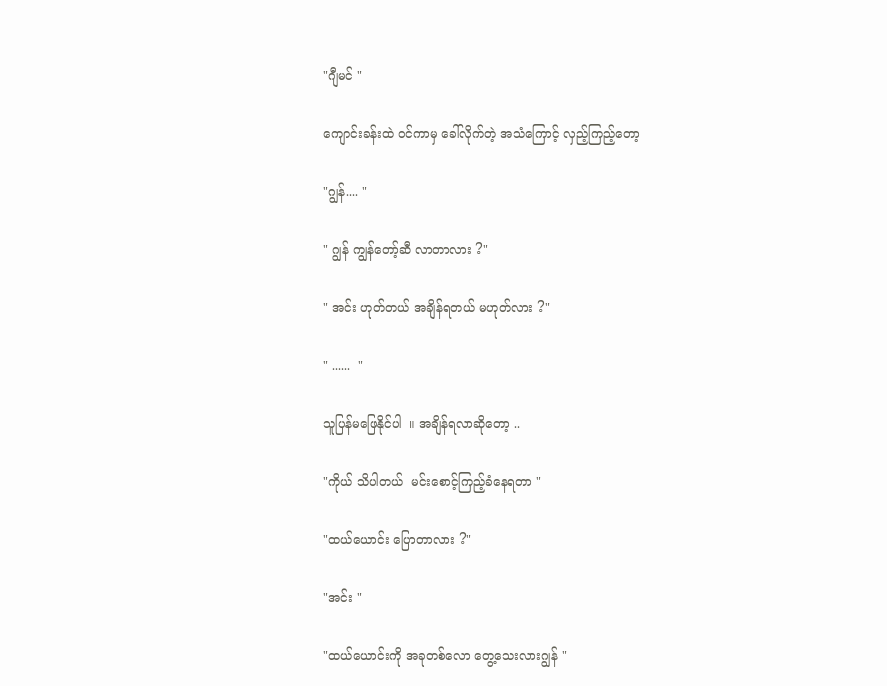"ဂျီမင် "

ကျောင်းခန်းထဲ ၀င်ကာမှ ခေါ်လိုက်တဲ့ အသံကြောင့် လှည့်ကြည့်တော့

"ဂျွန်.... "

" ဂျွန် ကျွန်တော့်ဆီ လာတာလား ?"

" အင်း ဟုတ်တယ် အချိန်ရတယ် မဟုတ်လား ?"

" ......  "

သူပြန်မဖြေနိုင်ပါ  ။ အချိန်ရလာဆိုတော့ ..

"ကိုယ် သိပါတယ်  မင်းစောင့်ကြည့်ခံနေရတာ "

"ထယ်ယောင်း ပြောတာလား ?"

"အင်း "

"ထယ်ယောင်းကို အခုတစ်လော တွေ့သေးလားဂျွန် "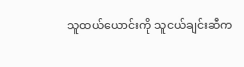သူထယ်ယောင်းကို သူငယ်ချင်းဆီက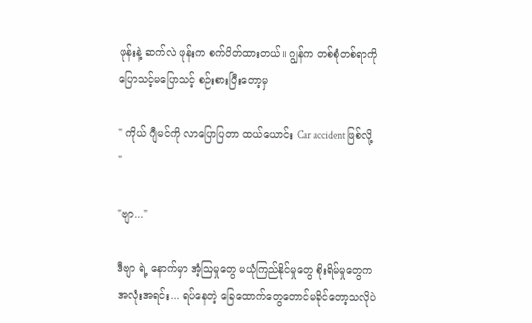ဖုန်းနဲ့ ဆက်လဲ ဖုန်းက စက်ပိတ်ထားတယ်။ ဂျွန်က တစ်စုံတစ်ရာကို ပြောသင့်မပြောသင့် စဉ်းစားပြီးတော့မှ

" ကိုယ် ဂျီမင်ကို လာပြောပြတာ ထယ်ယောင်း Car accident ဖြစ်လို့ "

"ဗျာ..."

ဒီ‌ဗျာ ရဲ့ နောက်မှာ အံ့ဩမှုတွေ မယုံကြည်နိုင်မှုတွေ စိုးရိမ်မှုတွေက အလုံးအရင်း... ရပ်နေတဲ့ ခြေထောက်တွေတောင်မခိုင်တော့သလိုပဲ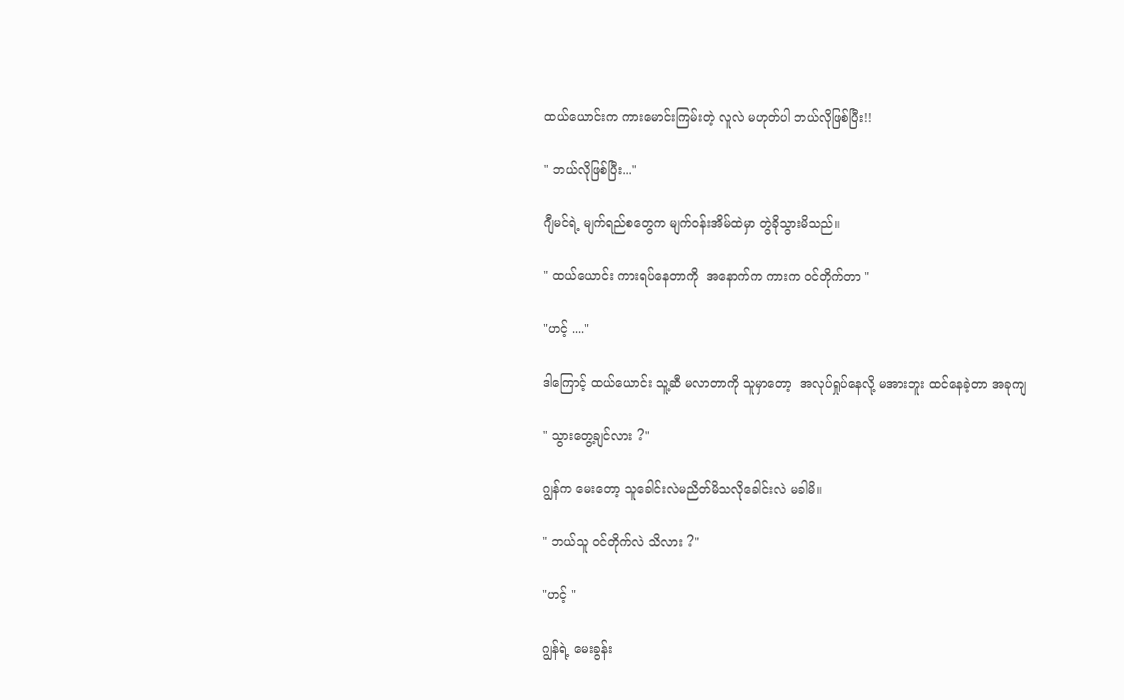ထယ်ယောင်းက ကားမောင်းကြမ်းတဲ့ လူလဲ မဟုတ်ပါ ဘယ်လိုဖြစ်ပြီး!!

" ဘယ်လိုဖြစ်ပြီး..."

ဂျီမင်ရဲ့ မျက်ရည်စတွေက မျက်၀န်းအိမ်ထဲမှာ တွဲခိုသွားမိသည်။

" ထယ်ယောင်း ကားရပ်နေတာကို  အနောက်က ကားက ၀င်တိုက်တာ "

"ဟင့် ...."

ဒါကြောင့် ထယ်ယောင်း သူ့ဆီ မလာတာကို သူမှာတော့  အလုပ်ရှုပ်နေလို့ မအားဘူး ထင်နေခဲ့တာ အခုကျ

" သွားတွေ့ချင်လား ?"

ဂျွန်က မေးတော့ သူခေါင်းလဲမညိတ်မိသလိုခေါင်းလဲ မခါမိ။

" ဘယ်သူ ၀င်တိုက်လဲ သိလား ?"

"ဟင့် "

ဂျွန်ရဲ့ မေး‌ခွန်း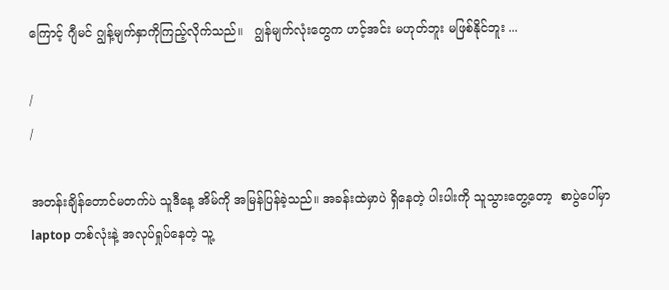ကြောင့် ဂျီမင် ဂျွန့်မျက်နှာကိုကြည့်လိုက်သည်။   ဂျွန်မျက်လုံးတွေက ဟင့်အင်း မဟုတ်ဘူး မဖြစ်နိုင်ဘူး ...

/
/

အတန်းချိန်တောင်မတက်ပဲ သူဒီနေ့ အိမ်ကို အမြန်ပြန်ခဲ့သည်။ အခန်းထဲမှာပဲ ရှိနေတဲ့ ပါးပါးကို သူသွားတွေ့တော့  စာပွဲပေါ်မှာ laptop တစ်လုံးနဲ့ အလုပ်ရှုပ်နေတဲ့ သူ့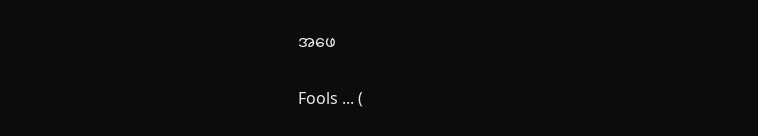အဖေ

Fools ... (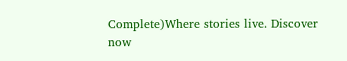Complete)Where stories live. Discover now